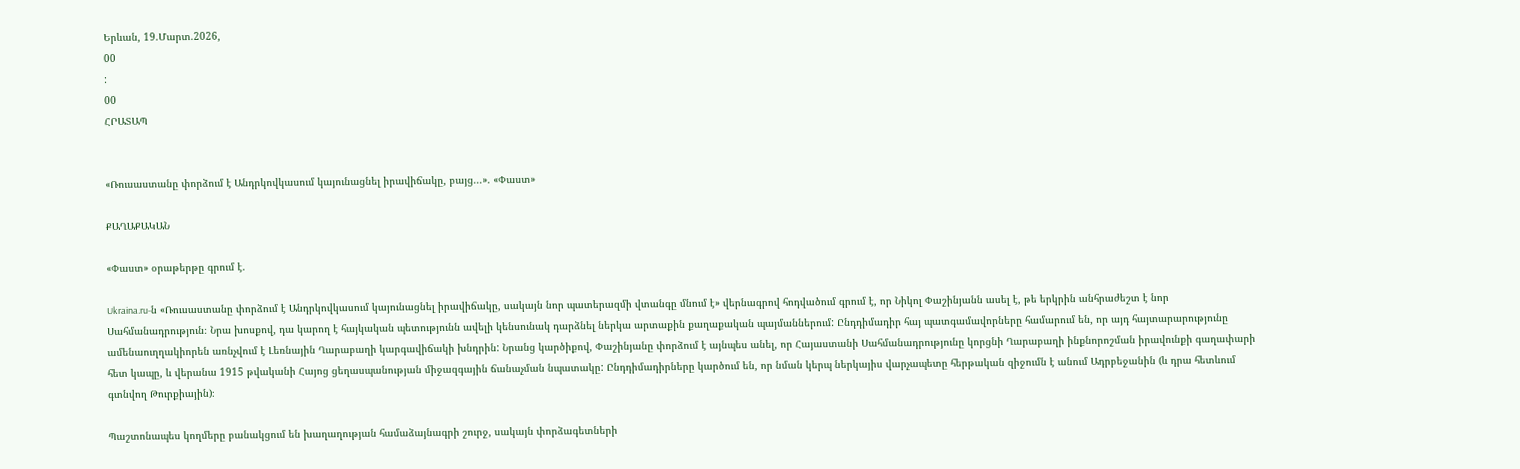Երևան, 19.Մարտ.2026,
00
:
00
ՀՐԱՏԱՊ


«Ռուսաստանը փորձում է Անդրկովկասում կայունացնել իրավիճակը, բայց...». «Փաստ»

ՔԱՂԱՔԱԿԱՆ

«Փաստ» օրաթերթը գրում է.

Ukraina.ru-ն «Ռուսաստանը փորձում է Անդրկովկասում կայունացնել իրավիճակը, սակայն նոր պատերազմի վտանգը մնում է» վերնագրով հոդվածում գրում է, որ Նիկոլ Փաշինյանն ասել է, թե երկրին անհրաժեշտ է նոր Սահմանադրություն։ Նրա խոսքով, դա կարող է հայկական պետությունն ավելի կենսունակ դարձնել ներկա արտաքին քաղաքական պայմաններում: Ընդդիմադիր հայ պատգամավորները համարում են, որ այդ հայտարարությունը ամենաուղղակիորեն առնչվում է Լեռնային Ղարաբաղի կարգավիճակի խնդրին: Նրանց կարծիքով, Փաշինյանը փորձում է այնպես անել, որ Հայաստանի Սահմանադրությունը կորցնի Ղարաբաղի ինքնորոշման իրավունքի գաղափարի հետ կապը, և վերանա 1915 թվականի Հայոց ցեղասպանության միջազգային ճանաչման նպատակը: Ընդդիմադիրները կարծում են, որ նման կերպ ներկայիս վարչապետը հերթական զիջումն է անում Ադրբեջանին (և դրա հետևում գտնվող Թուրքիային)։

Պաշտոնապես կողմերը բանակցում են խաղաղության համաձայնագրի շուրջ, սակայն փորձագետների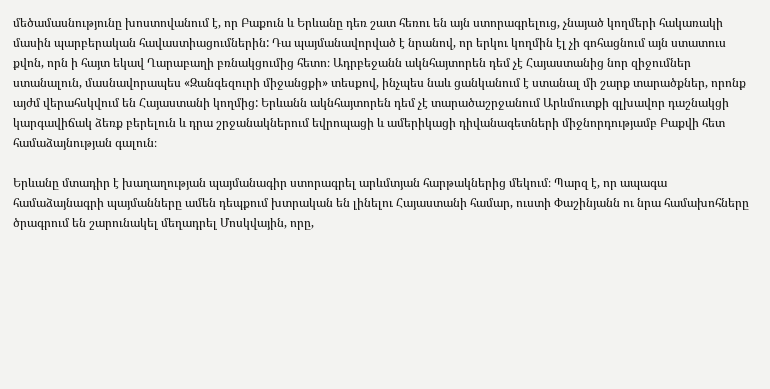մեծամասնությունը խոստովանում է, որ Բաքուն և Երևանը դեռ շատ հեռու են այն ստորագրելուց, չնայած կողմերի հակառակի մասին պարբերական հավաստիացումներին: Դա պայմանավորված է նրանով, որ երկու կողմին էլ չի գոհացնում այն ստատուս քվոն, որն ի հայտ եկավ Ղարաբաղի բռնակցումից հետո։ Ադրբեջանն ակնհայտորեն դեմ չէ Հայաստանից նոր զիջումներ ստանալուն, մասնավորապես «Զանգեզուրի միջանցքի» տեսքով, ինչպես նաև ցանկանում է ստանալ մի շարք տարածքներ, որոնք այժմ վերահսկվում են Հայաստանի կողմից: Երևանն ակնհայտորեն դեմ չէ տարածաշրջանում Արևմուտքի գլխավոր դաշնակցի կարգավիճակ ձեռք բերելուն և դրա շրջանակներում եվրոպացի և ամերիկացի դիվանագետների միջնորդությամբ Բաքվի հետ համաձայնության գալուն։

Երևանը մտադիր է խաղաղության պայմանագիր ստորագրել արևմտյան հարթակներից մեկում։ Պարզ է, որ ապագա համաձայնագրի պայմանները ամեն դեպքում խտրական են լինելու Հայաստանի համար, ուստի Փաշինյանն ու նրա համախոհները ծրագրում են շարունակել մեղադրել Մոսկվային, որը,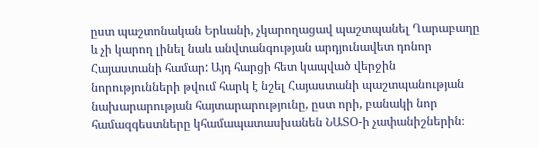ըստ պաշտոնական Երևանի, չկարողացավ պաշտպանել Ղարաբաղը և չի կարող լինել նաև անվտանգության արդյունավետ դոնոր Հայաստանի համար: Այդ հարցի հետ կապված վերջին նորությունների թվում հարկ է նշել Հայաստանի պաշտպանության նախարարության հայտարարությունը, ըստ որի, բանակի նոր համազգեստները կհամապատասխանեն ՆԱՏՕ-ի չափանիշներին։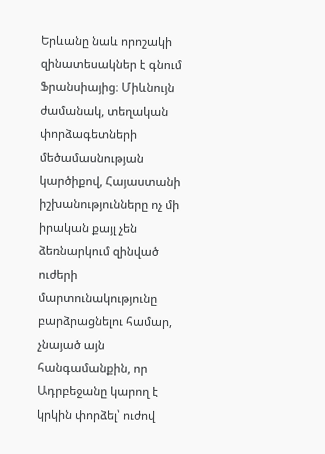Երևանը նաև որոշակի զինատեսակներ է գնում Ֆրանսիայից։ Միևնույն ժամանակ, տեղական փորձագետների մեծամասնության կարծիքով, Հայաստանի իշխանությունները ոչ մի իրական քայլ չեն ձեռնարկում զինված ուժերի մարտունակությունը բարձրացնելու համար, չնայած այն հանգամանքին, որ Ադրբեջանը կարող է կրկին փորձել՝ ուժով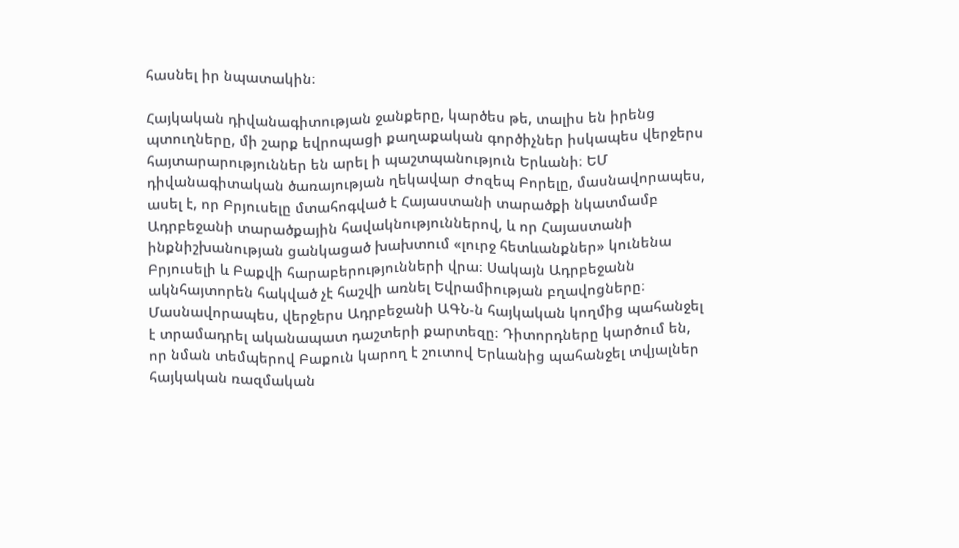հասնել իր նպատակին։

Հայկական դիվանագիտության ջանքերը, կարծես թե, տալիս են իրենց պտուղները, մի շարք եվրոպացի քաղաքական գործիչներ իսկապես վերջերս հայտարարություններ են արել ի պաշտպանություն Երևանի։ ԵՄ դիվանագիտական ծառայության ղեկավար Ժոզեպ Բորելը, մասնավորապես, ասել է, որ Բրյուսելը մտահոգված է Հայաստանի տարածքի նկատմամբ Ադրբեջանի տարածքային հավակնություններով, և որ Հայաստանի ինքնիշխանության ցանկացած խախտում «լուրջ հետևանքներ» կունենա Բրյուսելի և Բաքվի հարաբերությունների վրա։ Սակայն Ադրբեջանն ակնհայտորեն հակված չէ հաշվի առնել Եվրամիության բղավոցները։ Մասնավորապես, վերջերս Ադրբեջանի ԱԳՆ-ն հայկական կողմից պահանջել է տրամադրել ականապատ դաշտերի քարտեզը։ Դիտորդները կարծում են, որ նման տեմպերով Բաքուն կարող է շուտով Երևանից պահանջել տվյալներ հայկական ռազմական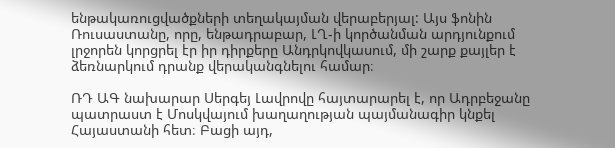ենթակառուցվածքների տեղակայման վերաբերյալ: Այս ֆոնին Ռուսաստանը, որը, ենթադրաբար, ԼՂ-ի կործանման արդյունքում լրջորեն կորցրել էր իր դիրքերը Անդրկովկասում, մի շարք քայլեր է ձեռնարկում դրանք վերականգնելու համար։

ՌԴ ԱԳ նախարար Սերգեյ Լավրովը հայտարարել է, որ Ադրբեջանը պատրաստ է Մոսկվայում խաղաղության պայմանագիր կնքել Հայաստանի հետ։ Բացի այդ,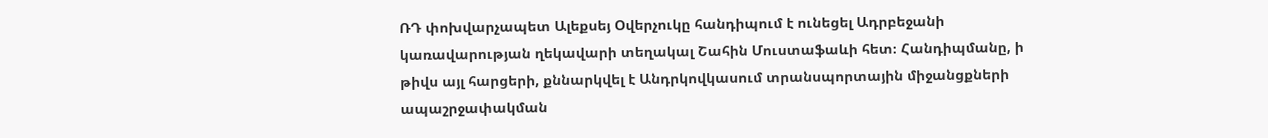ՌԴ փոխվարչապետ Ալեքսեյ Օվերչուկը հանդիպում է ունեցել Ադրբեջանի կառավարության ղեկավարի տեղակալ Շահին Մուստաֆաևի հետ։ Հանդիպմանը, ի թիվս այլ հարցերի, քննարկվել է Անդրկովկասում տրանսպորտային միջանցքների ապաշրջափակման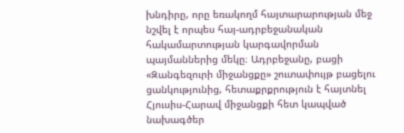խնդիրը, որը եռակողմ հայտարարության մեջ նշվել է որպես հայ-ադրբեջանական հակամարտության կարգավորման պայմաններից մեկը։ Ադրբեջանը, բացի «Զանգեզուրի միջանցքը» շուտափույթ բացելու ցանկությունից, հետաքրքրություն է հայտնել Հյուսիս-Հարավ միջանցքի հետ կապված նախագծեր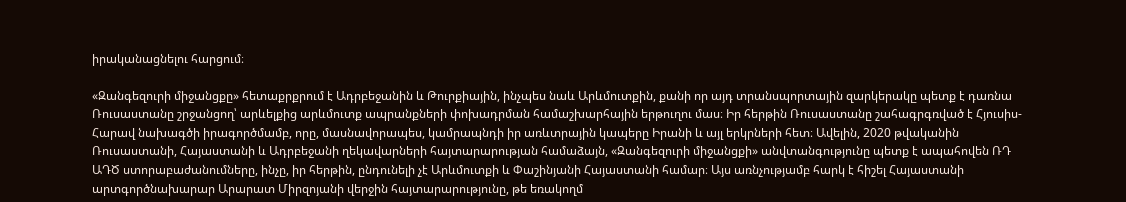իրականացնելու հարցում։

«Զանգեզուրի միջանցքը» հետաքրքրում է Ադրբեջանին և Թուրքիային, ինչպես նաև Արևմուտքին, քանի որ այդ տրանսպորտային զարկերակը պետք է դառնա Ռուսաստանը շրջանցող՝ արևելքից արևմուտք ապրանքների փոխադրման համաշխարհային երթուղու մաս։ Իր հերթին Ռուսաստանը շահագրգռված է Հյուսիս-Հարավ նախագծի իրագործմամբ, որը, մասնավորապես, կամրապնդի իր առևտրային կապերը Իրանի և այլ երկրների հետ։ Ավելին, 2020 թվականին Ռուսաստանի, Հայաստանի և Ադրբեջանի ղեկավարների հայտարարության համաձայն, «Զանգեզուրի միջանցքի» անվտանգությունը պետք է ապահովեն ՌԴ ԱԴԾ ստորաբաժանումները, ինչը, իր հերթին, ընդունելի չէ Արևմուտքի և Փաշինյանի Հայաստանի համար։ Այս առնչությամբ հարկ է հիշել Հայաստանի արտգործնախարար Արարատ Միրզոյանի վերջին հայտարարությունը, թե եռակողմ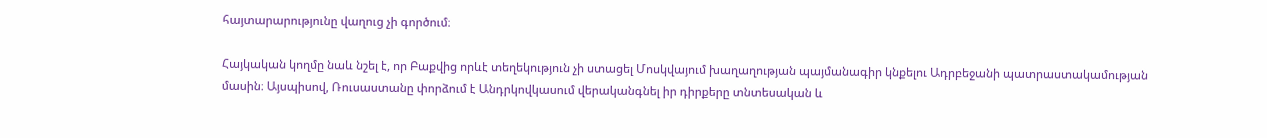հայտարարությունը վաղուց չի գործում։

Հայկական կողմը նաև նշել է, որ Բաքվից որևէ տեղեկություն չի ստացել Մոսկվայում խաղաղության պայմանագիր կնքելու Ադրբեջանի պատրաստակամության մասին։ Այսպիսով, Ռուսաստանը փորձում է Անդրկովկասում վերականգնել իր դիրքերը տնտեսական և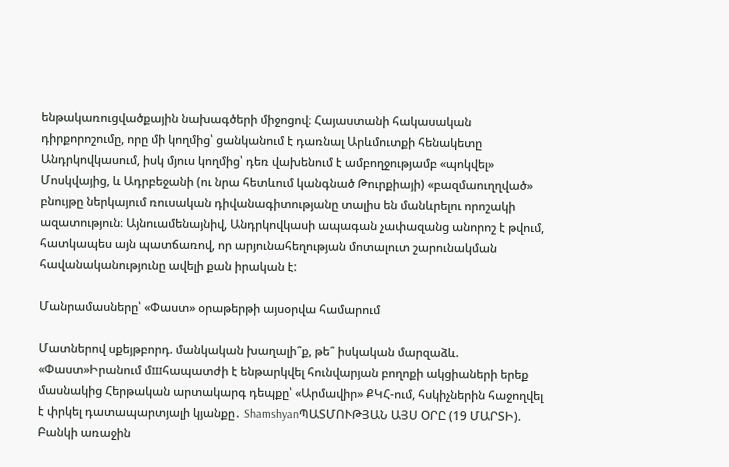ենթակառուցվածքային նախագծերի միջոցով։ Հայաստանի հակասական դիրքորոշումը, որը մի կողմից՝ ցանկանում է դառնալ Արևմուտքի հենակետը Անդրկովկասում, իսկ մյուս կողմից՝ դեռ վախենում է ամբողջությամբ «պոկվել» Մոսկվայից, և Ադրբեջանի (ու նրա հետևում կանգնած Թուրքիայի) «բազմաուղղված» բնույթը ներկայում ռուսական դիվանագիտությանը տալիս են մանևրելու որոշակի ազատություն։ Այնուամենայնիվ, Անդրկովկասի ապագան չափազանց անորոշ է թվում, հատկապես այն պատճառով, որ արյունահեղության մոտալուտ շարունակման հավանականությունը ավելի քան իրական է:

Մանրամասները՝ «Փաստ» օրաթերթի այսօրվա համարում

Մատներով սքեյթբորդ. մանկական խաղալի՞ք, թե՞ իսկական մարզաձև. «Փաստ»Իրանում մшհապատժի է ենթարկվել հունվարյան բողոքի ակցիաների երեք մասնակից Հերթական արտակարգ դեպքը՝ «Արմավիր» ՔԿՀ-ում, հսկիչներին հաջողվել է փրկել դատապարտյալի կյանքը․ ShamshyanՊԱՏՄՈՒԹՅԱՆ ԱՅՍ ՕՐԸ (19 ՄԱՐՏԻ). Բանկի առաջին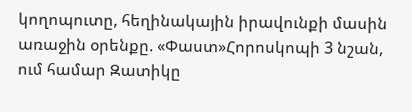կողոպուտը, հեղինակային իրավունքի մասին առաջին օրենքը. «Փաստ»Հորոսկոպի 3 նշան, ում համար Զատիկը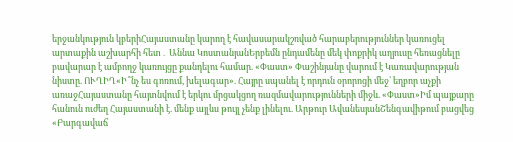երջանկություն կբերիՀայաստանը կարող է հավասարակշռված հարաբերություններ կառուցել արտաքին աշխարհի հետ․ Աննա ԿոստանյանԵրբեմն ընդամենը մեկ փոքրիկ աղյուսը հեռացնելը բավարար է ամբողջ կառույցը քանդելու համար. «Փաստ» Փաշինյանը վարում է Կառավարության նիստը. ՈՒՂԻՂ«Ի՞նչ ես գոռում, խելագար». Հայրը սպանել է որդուն օրորոցի մեջ՝ եղբոր աչքի առաջՀայաստանը հայտնվում է երկու մրցակցող ռազմավարությունների միջև. «Փաստ»Իմ պայքարը հանուն ուժեղ Հայաստանի է. մենք այլևս թույլ չենք լինելու. Արթուր ԱվանեսյանՇենգավիթում բացվեց «Բարգավաճ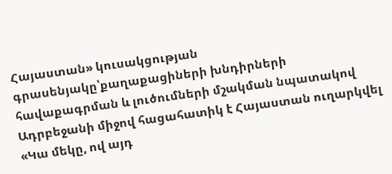Հայաստան» կուսակցության գրասենյակը՝քաղաքացիների խնդիրների հավաքագրման և լուծումների մշակման նպատակով Ադրբեջանի միջով հացահատիկ է Հայաստան ուղարկվել «Կա մեկը, ով այդ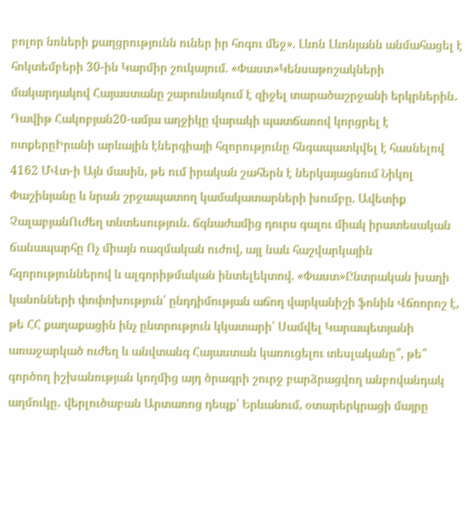բոլոր նռների քաղցրությունն ուներ իր հոգու մեջ». Լևոն Լևոնյանն անմահացել է հոկտեմբերի 30-ին Կարմիր շուկայում. «Փաստ»Կենսաթոշակների մակարդակով Հայաստանը շարունակում է զիջել տարածաշրջանի երկրներին․ Դավիթ Հակոբյան20-ամյա աղջիկը վարակի պատճառով կորցրել է ոտքերըԻրանի արևային էներգիայի հզորությունը հնգապատկվել է հասնելով 4162 ՄՎտ-ի Այն մասին, թե ում իրական շահերն է ներկայացնում Նիկոլ Փաշինյանը և նրան շրջապատող կամակատարների խումբը. Ավետիք ՉալաբյանՈւժեղ տնտեսություն. ճգնաժամից դուրս գալու միակ իրատեսական ճանապարհը Ոչ միայն ռազմական ուժով, այլ նաև հաշվարկային հզորություններով և ալգորիթմական ինտելեկտով. «Փաստ»Ընտրական խաղի կանոնների փոփոխություն՝ ընդդիմության աճող վարկանիշի ֆոնին Վճռորոշ է, թե ՀՀ քաղաքացին ինչ ընտրություն կկատարի՝ Սամվել Կարապետյանի առաջարկած ուժեղ և անվտանգ Հայաստան կառուցելու տեսլականը՞, թե՞ գործող իշխանության կողմից այդ ծրագրի շուրջ բարձրացվող անբովանդակ աղմուկը․ վերլուծաբան Արտառոց դեպք՝ Երևանում, օտարերկրացի մայրը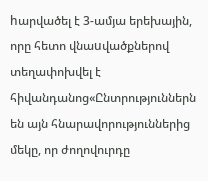hարվածել է 3-ամյա երեխային, որը հետո վնաuվածքներով տեղափոխվել է հիվանդանոց«Ընտրություններն են այն հնարավորություններից մեկը, որ ժողովուրդը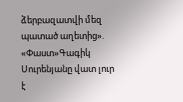ձերբազատվի մեզ պատած աղետից». «Փաստ»Գագիկ Սուրենյանը վատ լուր է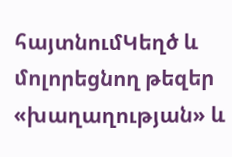հայտնումԿեղծ և մոլորեցնող թեզեր «խաղաղության» և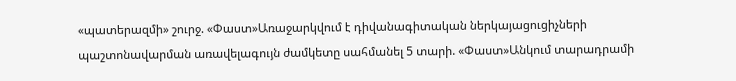«պատերազմի» շուրջ. «Փաստ»Առաջարկվում է դիվանագիտական ներկայացուցիչների պաշտոնավարման առավելագույն ժամկետը սահմանել 5 տարի. «Փաստ»Անկում տարադրամի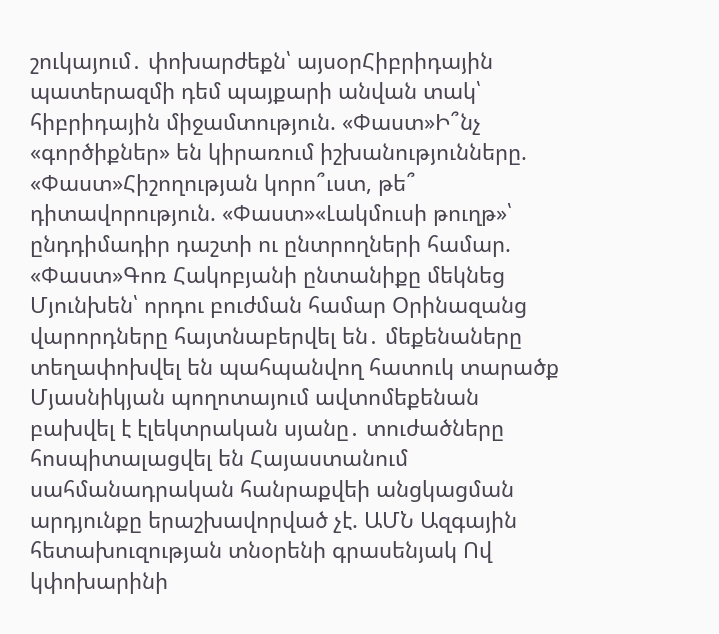շուկայում․ փոխարժեքն՝ այսօրՀիբրիդային պատերազմի դեմ պայքարի անվան տակ՝ հիբրիդային միջամտություն. «Փաստ»Ի՞նչ «գործիքներ» են կիրառում իշխանությունները. «Փաստ»Հիշողության կորո՞ւստ, թե՞ դիտավորություն. «Փաստ»«Լակմուսի թուղթ»՝ ընդդիմադիր դաշտի ու ընտրողների համար. «Փաստ»Գոռ Հակոբյանի ընտանիքը մեկնեց Մյունխեն՝ որդու բուժման համար Օրինազանց վարորդները հայտնաբերվել են․ մեքենաները տեղափոխվել են պահպանվող հատուկ տարածք Մյասնիկյան պողոտայում ավտոմեքենան բախվել է էլեկտրական սյանը․ տուժածները հոսպիտալացվել են Հայաստանում սահմանադրական հանրաքվեի անցկացման արդյունքը երաշխավորված չէ. ԱՄՆ Ազգային հետախուզության տնօրենի գրասենյակ Ով կփոխարինի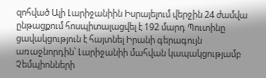զոհված Ալի Լարիջանիին Իսրայելում վերջին 24 ժամվա ընթացքում հոսպիտալացվել է 192 մարդ Պուտինը ցավակցություն է հայտնել Իրանի գերագույն առաջնորդին՝ Լարիջանիի մահվան կապակցությամբ Չեմպիոնների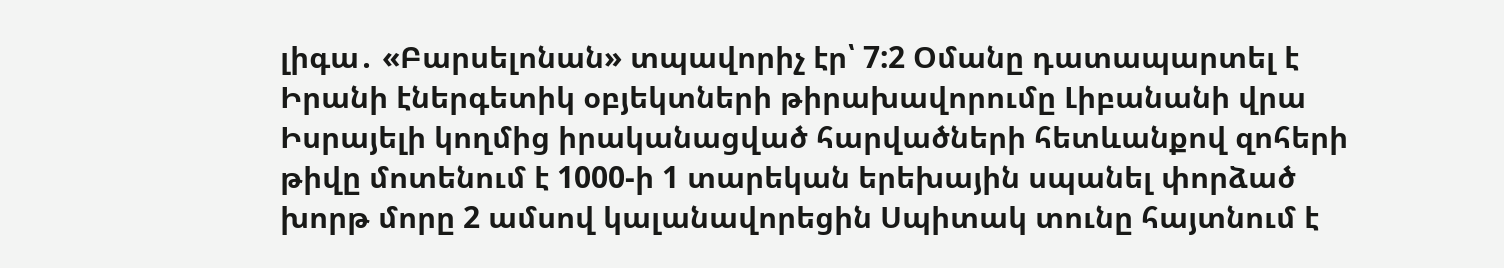լիգա․ «Բարսելոնան» տպավորիչ էր՝ 7:2 Օմանը դատապարտել է Իրանի էներգետիկ օբյեկտների թիրախավորումը Լիբանանի վրա Իսրայելի կողմից իրականացված հարվածների հետևանքով զոհերի թիվը մոտենում է 1000-ի 1 տարեկան երեխային սպանել փորձած խորթ մորը 2 ամսով կալանավորեցին Սպիտակ տունը հայտնում է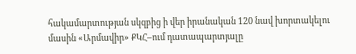հակամարտության սկզբից ի վեր իրանական 120 նավ խորտակելու մասին «Արմավիր» ՔԿՀ–ում դատապարտյալը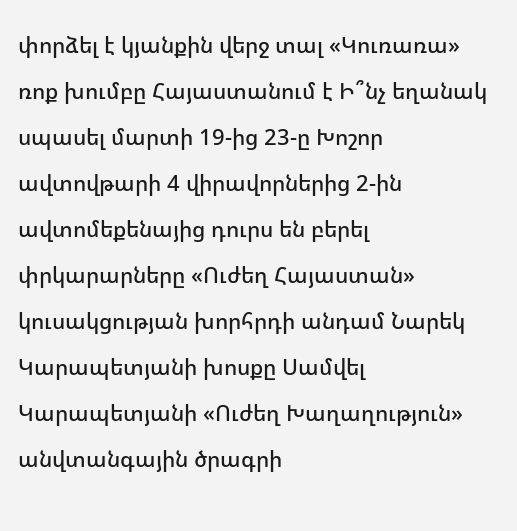փորձել է կյանքին վերջ տալ «Կուռառա» ռոք խումբը Հայաստանում է Ի՞նչ եղանակ սպասել մարտի 19-ից 23-ը Խոշոր ավտովթարի 4 վիրավորներից 2-ին ավտոմեքենայից դուրս են բերել փրկարարները «Ուժեղ Հայաստան» կուսակցության խորհրդի անդամ Նարեկ Կարապետյանի խոսքը Սամվել Կարապետյանի «Ուժեղ Խաղաղություն» անվտանգային ծրագրի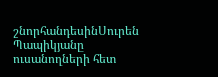շնորհանդեսինՍուրեն Պապիկյանը ուսանողների հետ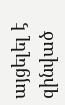այցելել է զինված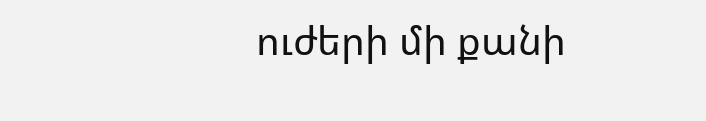ուժերի մի քանի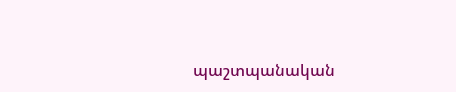պաշտպանական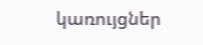կառույցներ